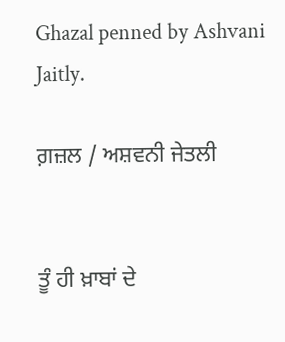Ghazal penned by Ashvani Jaitly.

ਗ਼ਜ਼ਲ / ਅਸ਼ਵਨੀ ਜੇਤਲੀ


ਤੂੰ ਹੀ ਖ਼ਾਬਾਂ ਦੇ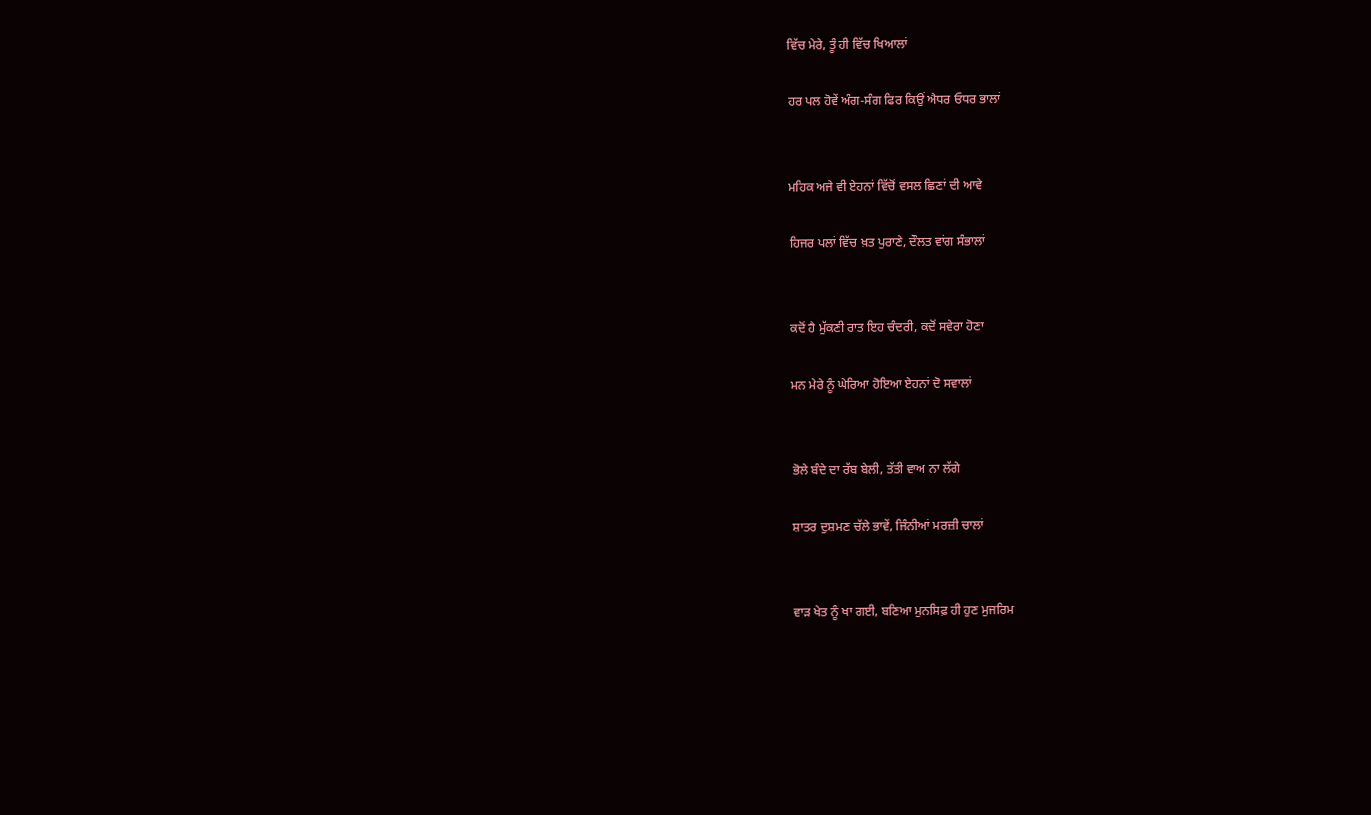ਵਿੱਚ ਮੇਰੇ, ਤੂੰ ਹੀ ਵਿੱਚ ਖਿਆਲਾਂ

ਹਰ ਪਲ ਹੋਵੇਂ ਅੰਗ-ਸੰਗ ਫਿਰ ਕਿਉਂ ਐਧਰ ਓਧਰ ਭਾਲਾਂ


ਮਹਿਕ ਅਜੇ ਵੀ ਏਹਨਾਂ ਵਿੱਚੋਂ ਵਸਲ ਛਿਣਾਂ ਦੀ ਆਵੇ

ਹਿਜਰ ਪਲਾਂ ਵਿੱਚ ਖ਼ਤ ਪੁਰਾਣੇ, ਦੌਲਤ ਵਾਂਗ ਸੰਭਾਲਾਂ


ਕਦੋਂ ਹੈ ਮੁੱਕਣੀ ਰਾਤ ਇਹ ਚੰਦਰੀ, ਕਦੋਂ ਸਵੇਰਾ ਹੋਣਾ

ਮਨ ਮੇਰੇ ਨੂੰ ਘੇਰਿਆ ਹੋਇਆ ਏਹਨਾਂ ਦੋ ਸਵਾਲਾਂ


ਭੋਲੇ ਬੰਦੇ ਦਾ ਰੱਬ ਬੇਲੀ, ਤੱਤੀ ਵਾਅ ਨਾ ਲੱਗੇ

ਸ਼ਾਤਰ ਦੁਸ਼ਮਣ ਚੱਲੇ ਭਾਵੇਂ, ਜਿੰਨੀਆਂ ਮਰਜ਼ੀ ਚਾਲਾਂ


ਵਾੜ ਖੇਤ ਨੂੰ ਖਾ ਗਈ, ਬਣਿਆ ਮੁਨਸਿਫ਼ ਹੀ ਹੁਣ ਮੁਜਰਿਮ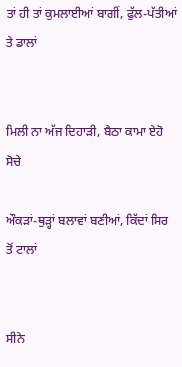ਤਾਂ ਹੀ ਤਾਂ ਕੁਮਲਾਈਆਂ ਬਾਗੀਂ, ਫੁੱਲ-ਪੱਤੀਆਂ ਤੇ ਡਾਲਾਂ


ਮਿਲੀ ਨਾ ਅੱਜ ਦਿਹਾੜੀ, ਬੈਠਾ ਕਾਮਾ ਏਹੋ ਸੋਚੇ

ਔਕੜਾਂ-ਥੁੜ੍ਹਾਂ ਬਲਾਵਾਂ ਬਣੀਆਂ, ਕਿੱਦਾਂ ਸਿਰ ਤੋਂ ਟਾਲਾਂ


ਸੀਨੇ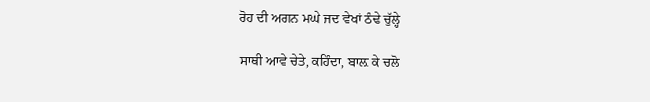ਰੋਹ ਦੀ ਅਗਨ ਮਘੇ ਜਦ ਵੇਖਾਂ ਠੰਢੇ ਚੁੱਲ੍ਹੇ

ਸਾਥੀ ਆਵੇ ਚੇਤੇ, ਕਹਿੰਦਾ, ਬਾਲ਼ ਕੇ ਚਲੋ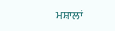ਮਸ਼ਾਲਾਂ